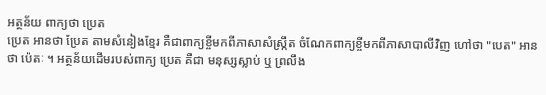អត្ថន័យ ពាក្យថា ប្រេត
ប្រេត អានថា ប្រែត តាមសំនៀងខ្មែរ គឺជាពាក្យខ្ចីមកពីភាសាសំស្ក្រឹត ចំណែកពាក្យខ្ចីមកពីភាសាបាលីវិញ ហៅថា "បេត" អានថា ប៉េតៈ ។ អត្ថន័យដើមរបស់ពាក្យ ប្រេត គឺជា មនុស្សស្លាប់ ឬ ព្រលឹង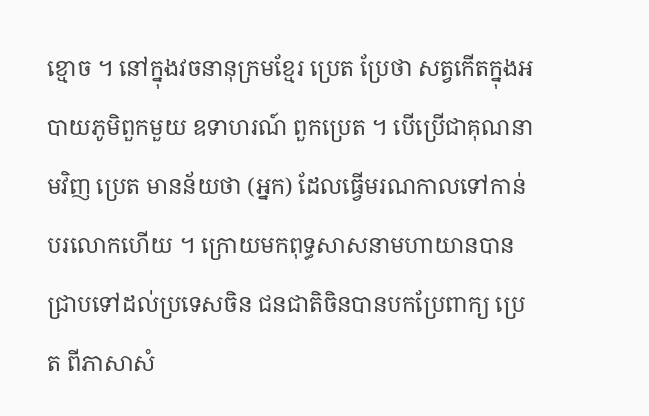ខ្មោច ។ នៅក្នុងវចនានុក្រមខ្មែរ ប្រេត ប្រែថា សត្វកើតក្នុងអបាយភូមិពួកមួយ ឧទាហរណ៍ ពួកប្រេត ។ បើប្រើជាគុណនាមវិញ ប្រេត មានន័យថា (អ្នក) ដែលធ្វើមរណកាលទៅកាន់បរលោកហើយ ។ ក្រោយមកពុទ្ធសាសនាមហាយានបានជ្រាបទៅដល់ប្រទេសចិន ជនជាតិចិនបានបកប្រែពាក្យ ប្រេត ពីភាសាសំ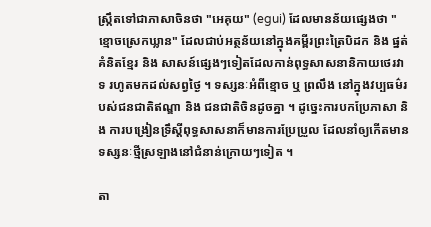ស្ក្រឹតទៅជាភាសាចិនថា "អេគុយ" (egui) ដែលមានន័យផ្សេងថា "ខ្មោចស្រេកឃ្លាន" ដែលជាប់អត្ថន័យនៅក្នុងគម្ពីរព្រះត្រៃបិដក និង ផ្នត់គំនិតខ្មែរ និង សាសន៍ផ្សេងៗទៀតដែលកាន់ពុទ្ធសាសនានិកាយថេរវាទ រហូតមកដល់សព្វថ្ងៃ ។ ទស្សនៈអំពីខ្មោច ឬ ព្រលឹង នៅក្នុងវប្បធម៌របស់ជនជាតិឥណ្ឌា និង ជនជាតិចិនដូចគ្នា ។ ដូច្នេះការបកប្រែភាសា និង ការបង្រៀនទ្រឹស្តីពុទ្ធសាសនាក៏មានការប្រែប្រួល ដែលនាំឲ្យកើតមានទស្សនៈថ្មីស្រឡាងនៅជំនាន់ក្រោយៗទៀត ។

តា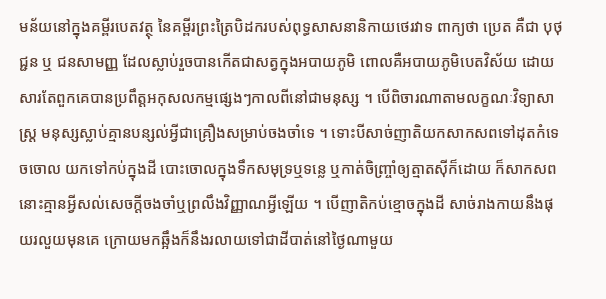មន័យនៅក្នុងគម្ពីរបេតវត្ថុ នៃគម្ពីរព្រះត្រៃបិដករបស់ពុទ្ធសាសនានិកាយថេរវាទ ពាក្យថា ប្រេត គឺជា បុថុជ្ជន ឬ ជនសាមញ្ញ ដែលស្លាប់រួចបានកើតជាសត្វក្នុងអបាយភូមិ ពោលគឺអបាយភូមិបេតវិស័យ ដោយសារតែពួកគេបានប្រពឹត្តអកុសលកម្មផ្សេងៗកាលពីនៅជាមនុស្ស ។ បើពិចារណាតាមលក្ខណៈវិទ្យាសាស្ត្រ មនុស្សស្លាប់គ្មានបន្សល់អ្វីជាគ្រឿងសម្រាប់ចងចាំទេ ។ ទោះបីសាច់ញាតិយកសាកសពទៅដុតកំទេចចោល យកទៅកប់ក្នុងដី បោះចោលក្នុងទឹកសមុទ្រឬទន្លេ ឬកាត់ចិញ្ច្រាំឲ្យត្មាតស៊ីក៏ដោយ ក៏សាកសពនោះគ្មានអ្វីសល់សេចក្តីចងចាំឬព្រលឹងវិញ្ញាណអ្វីឡើយ ។ បើញាតិកប់ខ្មោចក្នុងដី សាច់រាងកាយនឹងផុយរលួយមុនគេ ក្រោយមកឆ្អឹងក៏នឹងរលាយទៅជាដីបាត់នៅថ្ងៃណាមួយ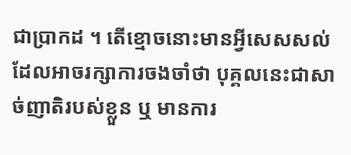ជាប្រាកដ ។ តើខ្មោចនោះមានអ្វីសេសសល់ដែលអាចរក្សាការចងចាំថា បុគ្គលនេះជាសាច់ញាតិរបស់ខ្លួន ឬ មានការ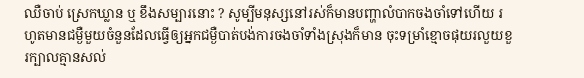ឈឺចាប់ ស្រេកឃ្លាន ឬ ខឹងសម្បារនោះ ? សូម្បីមនុស្សនៅរស់ក៏មានបញ្ហាលំបាកចងចាំទៅហើយ រហូតមានជម្ងឺមួយចំនួនដែលធ្វើឲ្យអ្នកជម្ងឺបាត់បង់ការចងចាំទាំងស្រុងក៏មាន ចុះទម្រាំខ្មោចផុយរលួយខួរក្បាលគ្មានសល់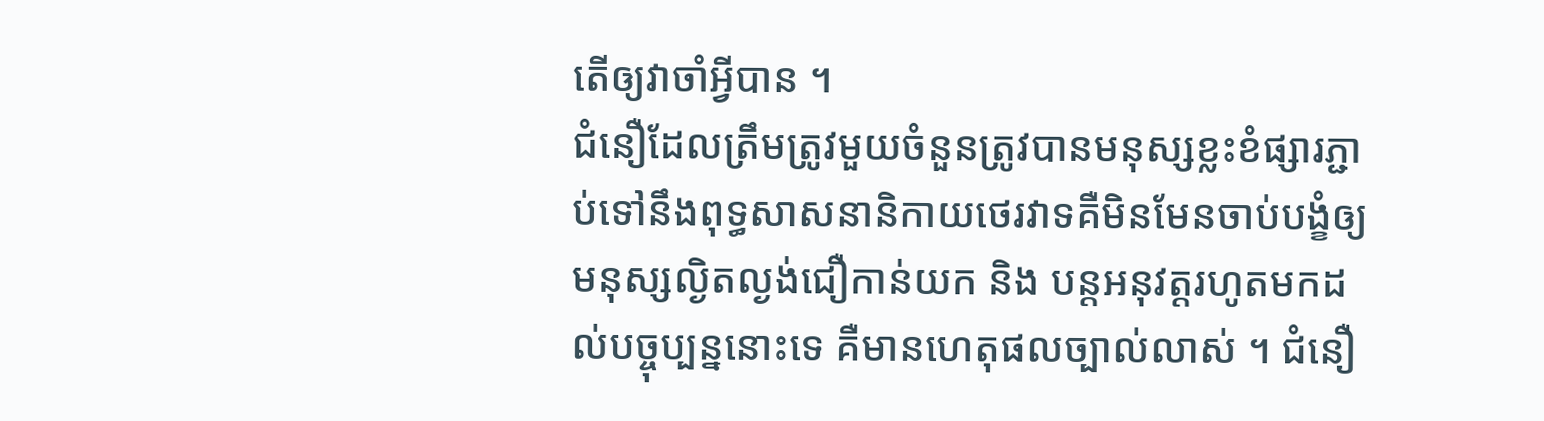តើឲ្យវាចាំអ្វីបាន ។
ជំនឿដែលត្រឹមត្រូវមួយចំនួនត្រូវបានមនុស្សខ្លះខំផ្សារភ្ជាប់ទៅនឹងពុទ្ធសាសនានិកាយថេរវាទគឺមិនមែនចាប់បង្ខំឲ្យមនុស្សល្ងិតល្ងង់ជឿកាន់យក និង បន្តអនុវត្តរហូតមកដល់បច្ចុប្បន្ននោះទេ គឺមានហេតុផលច្បាល់លាស់ ។ ជំនឿ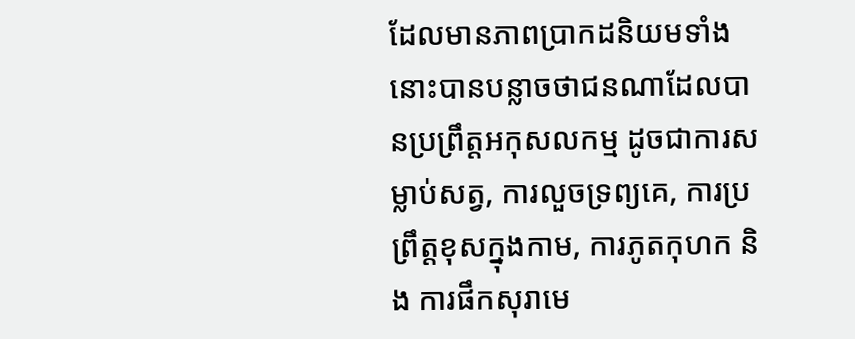ដែលមានភាពប្រាកដនិយមទាំងនោះបានបន្លាចថាជនណាដែលបានប្រព្រឹត្តអកុសលកម្ម ដូចជាការសម្លាប់សត្វ, ការលួចទ្រព្យគេ, ការប្រព្រឹត្តខុសក្នុងកាម, ការភូតកុហក និង ការផឹកសុរាមេ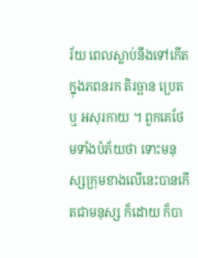រ័យ ពេលស្លាប់នឹងទៅកើតក្នុងភពនរក តិរច្ឆាន ប្រេត ឬ អសុរកាយ ។ ពួកគេថែមទាំងបំភ័យថា ទោះមនុស្សក្រុមខាងលើនេះបានកើតជាមនុស្ស ក៏ដោយ ក៏បា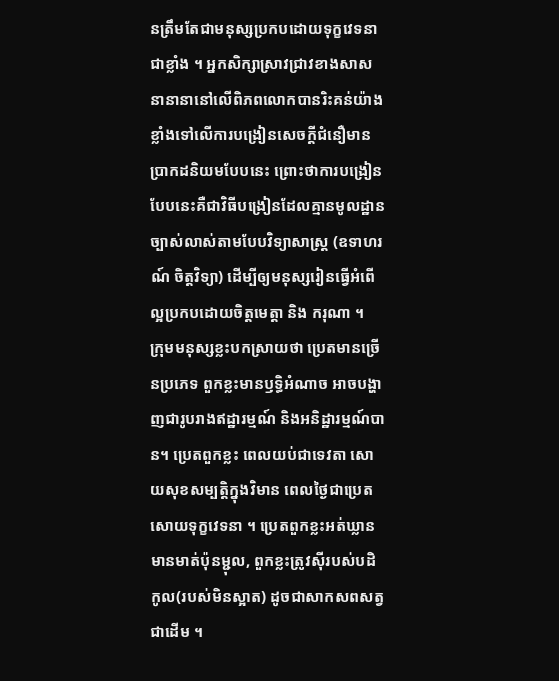នត្រឹមតែជាមនុស្សប្រកបដោយទុក្ខវេទនាជាខ្លាំង ។ អ្នកសិក្សាស្រាវជ្រាវខាងសាសនានានានៅលើពិភពលោកបានរិះគន់យ៉ាងខ្លាំងទៅលើការបង្រៀនសេចក្តីជំនឿមានប្រាកដនិយមបែបនេះ ព្រោះថាការបង្រៀនបែបនេះគឺជាវិធីបង្រៀនដែលគ្មានមូលដ្ឋានច្បាស់លាស់តាមបែបវិទ្យាសាស្ត្រ (ឧទាហរណ៍ ចិត្តវិទ្យា) ដើម្បីឲ្យមនុស្សរៀនធ្វើអំពើល្អប្រកបដោយចិត្តមេត្តា និង ករុណា ។
ក្រុមមនុស្សខ្លះបកស្រាយថា ប្រេតមានច្រើនប្រភេទ ពួកខ្លះមានឫទ្ធិអំណាច អាចបង្ហាញជារូបរាងឥដ្ឋារម្មណ៍ និងអនិដ្ឋារម្មណ៍បាន។ ប្រេតពួកខ្លះ ពេលយប់ជាទេវតា សោយសុខសម្បត្តិក្នុងវិមាន ពេលថ្ងៃជាប្រេត សោយទុក្ខវេទនា ។ ប្រេតពួកខ្លះអត់ឃ្លាន មានមាត់ប៉ុនម្ជុល, ពួកខ្លះត្រូវស៊ីរបស់បដិកូល(របស់មិនស្អាត) ដូចជាសាកសពសត្វជាដើម ។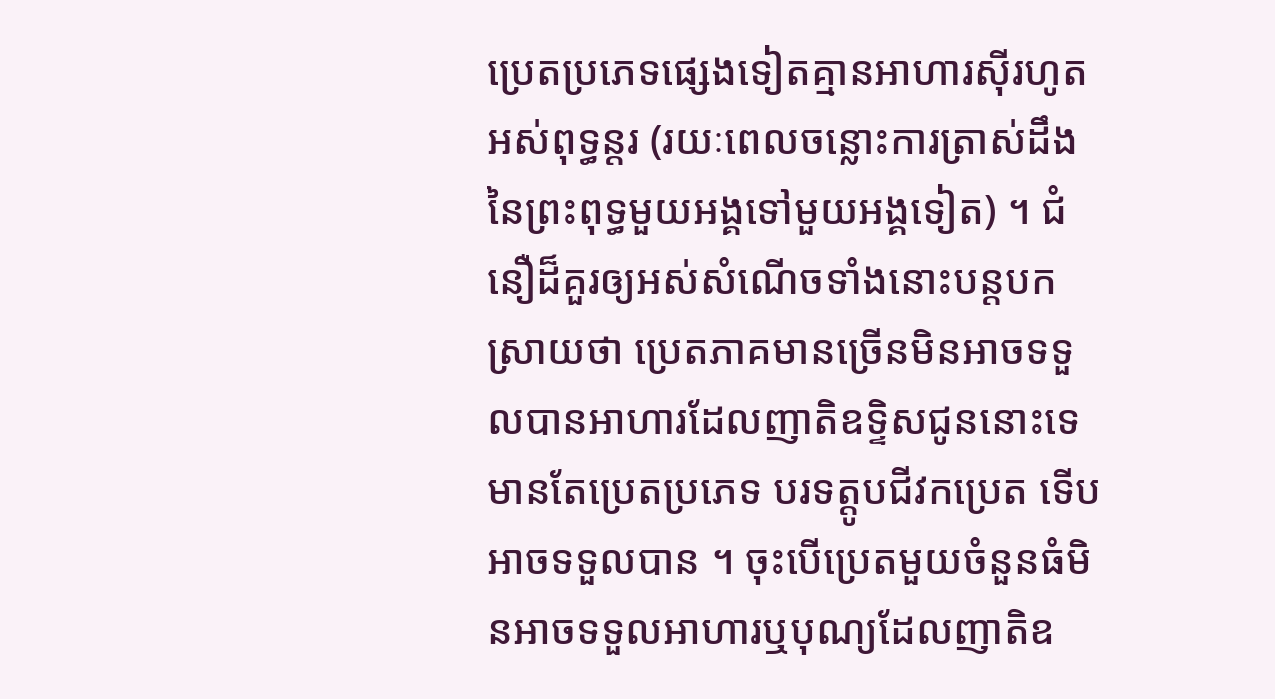ប្រេតប្រភេទផ្សេងទៀតគ្មានអាហារស៊ីរហូតអស់ពុទ្ធន្តរ (រយៈពេលចន្លោះការត្រាស់ដឹងនៃព្រះពុទ្ធមួយអង្គទៅមួយអង្គទៀត) ។ ជំនឿដ៏គួរឲ្យអស់សំណើចទាំងនោះបន្តបកស្រាយថា ប្រេតភាគមានច្រើនមិនអាចទទួលបានអាហារដែលញាតិឧទ្ទិសជូននោះទេ មានតែប្រេតប្រភេទ បរទត្តូបជីវកប្រេត ទើបអាចទទួលបាន ។ ចុះបើប្រេតមួយចំនួនធំមិនអាចទទួលអាហារឬបុណ្យដែលញាតិឧ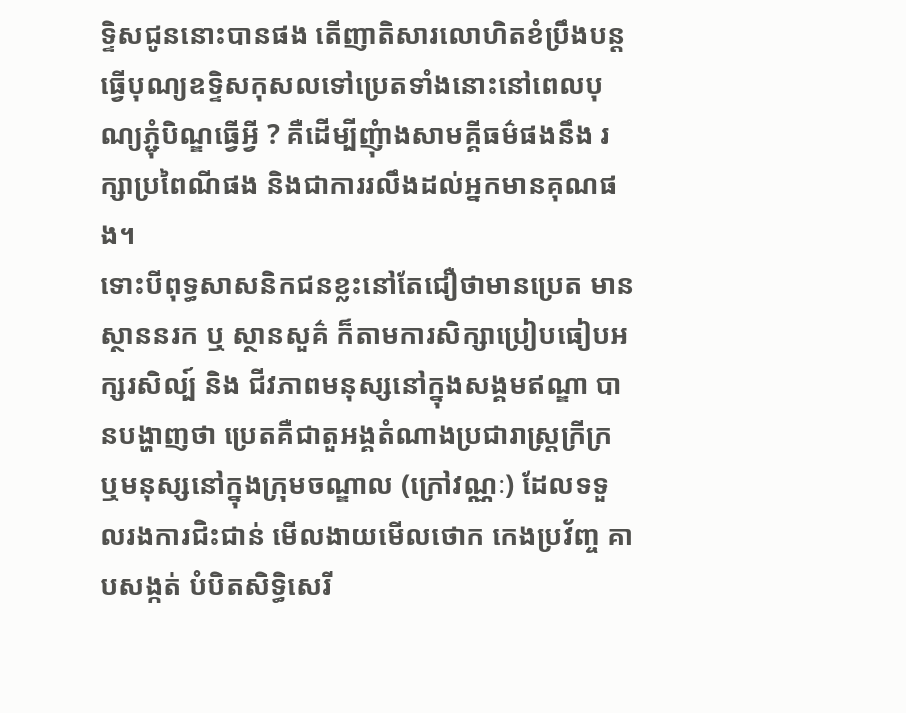ទ្ទិសជូននោះបានផង តើញាតិសារលោហិតខំប្រឹងបន្តធ្វើបុណ្យឧទ្ទិសកុសលទៅប្រេតទាំងនោះនៅពេលបុណ្យភ្ជុំបិណ្ឌធ្វើអ្វី ? គឺដើម្បីញុំាងសាមគ្គីធម៌ផងនឹង រក្សាប្រពៃណីផង និងជាការរលឹងដល់អ្នកមានគុណផង។
ទោះបីពុទ្ធសាសនិកជនខ្លះនៅតែជឿថាមានប្រេត មានស្ថាននរក ឬ ស្ថានសួគ៌ ក៏តាមការសិក្សាប្រៀបធៀបអក្សរសិល្ប៍ និង ជីវភាពមនុស្សនៅក្នុងសង្គមឥណ្ឌា បានបង្ហាញថា ប្រេតគឺជាតួអង្គតំណាងប្រជារាស្ត្រក្រីក្រ ឬមនុស្សនៅក្នុងក្រុមចណ្ឌាល (ក្រៅវណ្ណៈ) ដែលទទួលរងការជិះជាន់ មើលងាយមើលថោក កេងប្រវ័ញ្ច គាបសង្កត់ បំបិតសិទ្ធិសេរី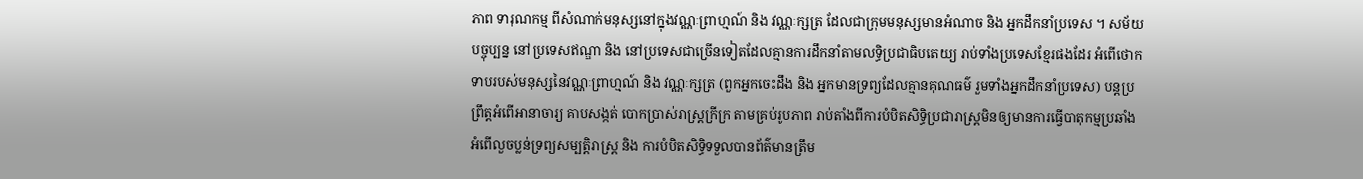ភាព ទារុណកម្ម ពីសំណាក់មនុស្សនៅក្នុងវណ្ណៈព្រាហ្មណ៍ និង វណ្ណៈក្សត្រ ដែលជាក្រុមមនុស្សមានអំណាច និង អ្នកដឹកនាំប្រទេស ។ សម័យបច្ចុប្បន្ន នៅប្រទេសឥណ្ឌា និង នៅប្រទេសជាច្រើនទៀតដែលគ្មានការដឹកនាំតាមលទ្ធិប្រជាធិបតេយ្យ រាប់ទាំងប្រទេសខ្មែរផងដែរ អំពើថោកទាបរបស់មនុស្សនៃវណ្ណៈព្រាហ្មណ៍ និង វណ្ណៈក្សត្រ (ពួកអ្នកចេះដឹង និង អ្នកមានទ្រព្យដែលគ្មានគុណធម៌ រួមទាំងអ្នកដឹកនាំប្រទេស) បន្តប្រព្រឹត្តអំពើអានាចារ្យ គាបសង្កត់ បោកប្រាស់រាស្ត្រក្រីក្រ តាមគ្រប់រូបភាព រាប់តាំងពីការបំបិតសិទ្ធិប្រជារាស្ត្រមិនឲ្យមានការធ្វើបាតុកម្មប្រឆាំង អំពើលួចប្លន់ទ្រព្យសម្បត្តិរាស្ត្រ និង ការបំបិតសិទ្ធិទទួលបានព័ត៌មានត្រឹម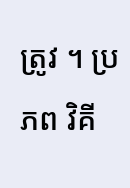ត្រូវ ។ ប្រភព វិគី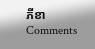ភីខា
Comments